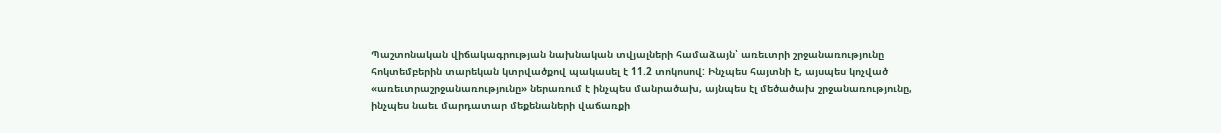Պաշտոնական վիճակագրության նախնական տվյալների համաձայն՝ առեւտրի շրջանառությունը հոկտեմբերին տարեկան կտրվածքով պակասել է 11.2 տոկոսով: Ինչպես հայտնի է, այսպես կոչված «առեւտրաշրջանառությունը» ներառում է ինչպես մանրածախ, այնպես էլ մեծածախ շրջանառությունը, ինչպես նաեւ մարդատար մեքենաների վաճառքի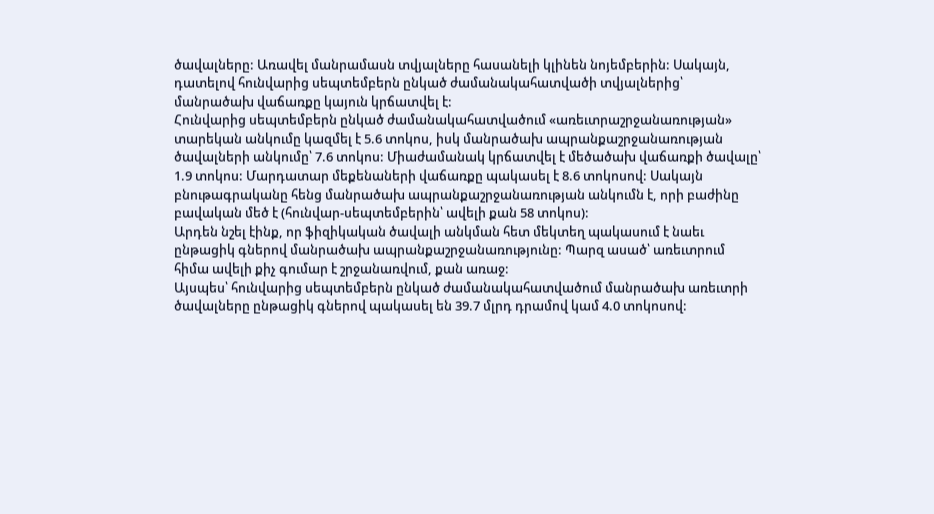ծավալները: Առավել մանրամասն տվյալները հասանելի կլինեն նոյեմբերին: Սակայն, դատելով հունվարից սեպտեմբերն ընկած ժամանակահատվածի տվյալներից՝ մանրածախ վաճառքը կայուն կրճատվել է:
Հունվարից սեպտեմբերն ընկած ժամանակահատվածում «առեւտրաշրջանառության» տարեկան անկումը կազմել է 5.6 տոկոս, իսկ մանրածախ ապրանքաշրջանառության ծավալների անկումը՝ 7.6 տոկոս: Միաժամանակ կրճատվել է մեծածախ վաճառքի ծավալը՝ 1.9 տոկոս: Մարդատար մեքենաների վաճառքը պակասել է 8.6 տոկոսով: Սակայն բնութագրականը հենց մանրածախ ապրանքաշրջանառության անկումն է, որի բաժինը բավական մեծ է (հունվար-սեպտեմբերին՝ ավելի քան 58 տոկոս):
Արդեն նշել էինք, որ ֆիզիկական ծավալի անկման հետ մեկտեղ պակասում է նաեւ ընթացիկ գներով մանրածախ ապրանքաշրջանառությունը: Պարզ ասած՝ առեւտրում հիմա ավելի քիչ գումար է շրջանառվում, քան առաջ:
Այսպես՝ հունվարից սեպտեմբերն ընկած ժամանակահատվածում մանրածախ առեւտրի ծավալները ընթացիկ գներով պակասել են 39.7 մլրդ դրամով կամ 4.0 տոկոսով: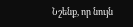Նշենք, որ նույն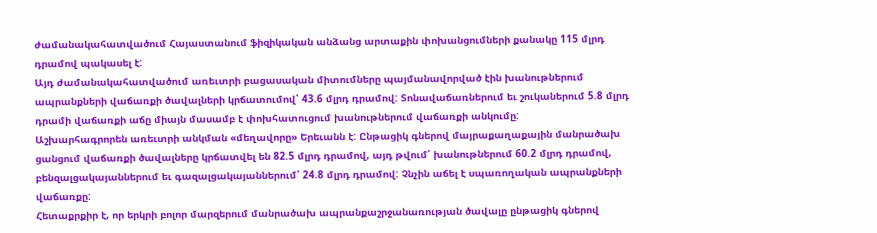ժամանակահատվածում Հայաստանում ֆիզիկական անձանց արտաքին փոխանցումների քանակը 115 մլրդ դրամով պակասել է:
Այդ ժամանակահատվածում առեւտրի բացասական միտումները պայմանավորված էին խանութներում ապրանքների վաճառքի ծավալների կրճատումով՝ 43.6 մլրդ դրամով: Տոնավաճառներում եւ շուկաներում 5.8 մլրդ դրամի վաճառքի աճը միայն մասամբ է փոխհատուցում խանութներում վաճառքի անկումը:
Աշխարհագրորեն առեւտրի անկման «մեղավորը» Երեւանն է: Ընթացիկ գներով մայրաքաղաքային մանրածախ ցանցում վաճառքի ծավալները կրճատվել են 82.5 մլրդ դրամով, այդ թվում՝ խանութներում 60.2 մլրդ դրամով, բենզալցակայաններում եւ գազալցակայաններում՝ 24.8 մլրդ դրամով: Չնչին աճել է սպառողական ապրանքների վաճառքը:
Հետաքրքիր է, որ երկրի բոլոր մարզերում մանրածախ ապրանքաշրջանառության ծավալը ընթացիկ գներով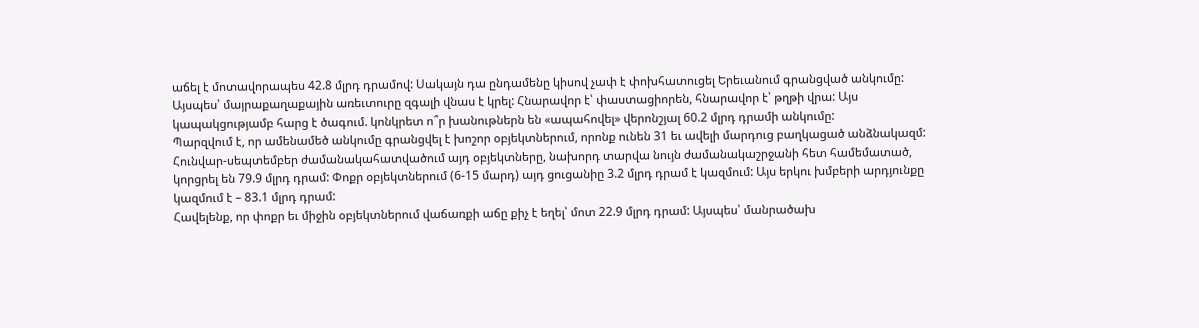աճել է մոտավորապես 42.8 մլրդ դրամով: Սակայն դա ընդամենը կիսով չափ է փոխհատուցել Երեւանում գրանցված անկումը:
Այսպես՝ մայրաքաղաքային առեւտուրը զգալի վնաս է կրել: Հնարավոր է՝ փաստացիորեն, հնարավոր է՝ թղթի վրա: Այս կապակցությամբ հարց է ծագում. կոնկրետ ո՞ր խանութներն են «ապահովել» վերոնշյալ 60.2 մլրդ դրամի անկումը:
Պարզվում է, որ ամենամեծ անկումը գրանցվել է խոշոր օբյեկտներում, որոնք ունեն 31 եւ ավելի մարդուց բաղկացած անձնակազմ: Հունվար-սեպտեմբեր ժամանակահատվածում այդ օբյեկտները, նախորդ տարվա նույն ժամանակաշրջանի հետ համեմատած, կորցրել են 79.9 մլրդ դրամ: Փոքր օբյեկտներում (6-15 մարդ) այդ ցուցանիը 3.2 մլրդ դրամ է կազմում: Այս երկու խմբերի արդյունքը կազմում է – 83.1 մլրդ դրամ:
Հավելենք, որ փոքր եւ միջին օբյեկտներում վաճառքի աճը քիչ է եղել՝ մոտ 22.9 մլրդ դրամ: Այսպես՝ մանրածախ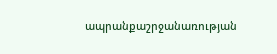ապրանքաշրջանառության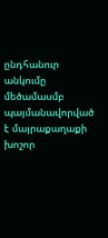ընդհանուր անկումը մեծամասմբ պայմանավորված է մայրաքաղաքի խոշոր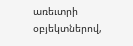առեւտրի օբյեկտներով,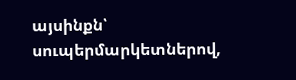այսինքն՝ սուպերմարկետներով,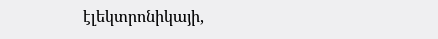էլեկտրոնիկայի,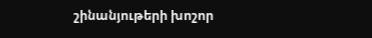շինանյութերի խոշոր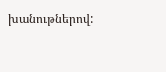խանութներով: